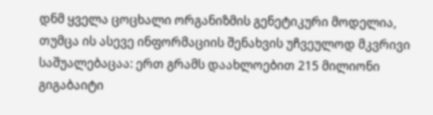დნმ ყველა ცოცხალი ორგანიზმის გენეტიკური მოდელია, თუმცა ის ასევე ინფორმაციის შენახვის უჩვეულოდ მკვრივი საშუალებაცაა: ერთ გრამს დაახლოებით 215 მილიონი გიგაბაიტი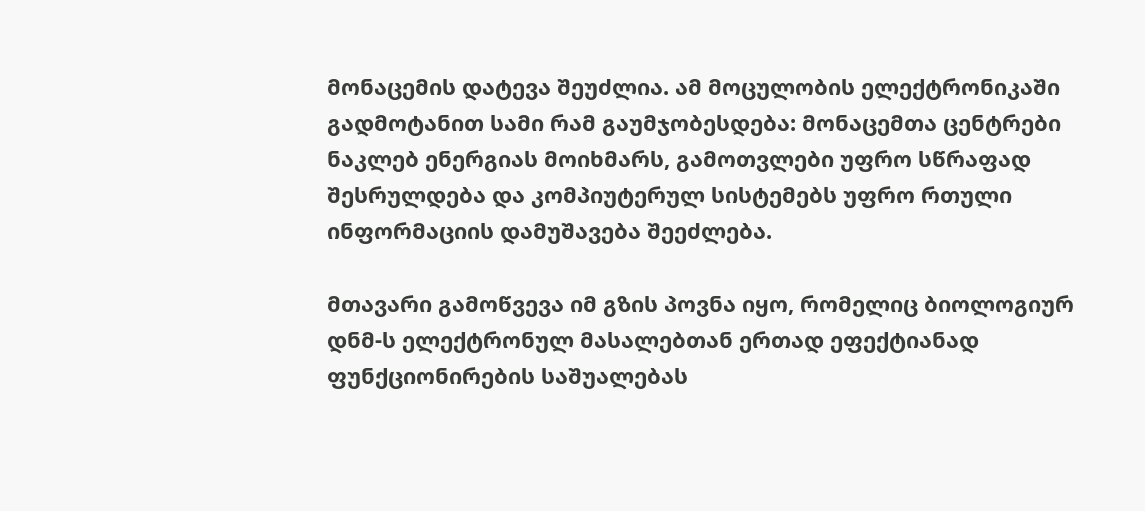მონაცემის დატევა შეუძლია. ამ მოცულობის ელექტრონიკაში გადმოტანით სამი რამ გაუმჯობესდება: მონაცემთა ცენტრები ნაკლებ ენერგიას მოიხმარს, გამოთვლები უფრო სწრაფად შესრულდება და კომპიუტერულ სისტემებს უფრო რთული ინფორმაციის დამუშავება შეეძლება.

მთავარი გამოწვევა იმ გზის პოვნა იყო, რომელიც ბიოლოგიურ დნმ-ს ელექტრონულ მასალებთან ერთად ეფექტიანად ფუნქციონირების საშუალებას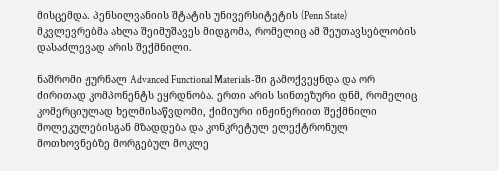მისცემდა. პენსილვანიის შტატის უნივერსიტეტის (Penn State) მკვლევრებმა ახლა შეიმუშავეს მიდგომა, რომელიც ამ შეუთავსებლობის დასაძლევად არის შექმნილი.

ნაშრომი ჟურნალ Advanced Functional Materials-ში გამოქვეყნდა და ორ ძირითად კომპონენტს ეყრდნობა. ერთი არის სინთეზური დნმ, რომელიც კომერციულად ხელმისაწვდომი, ქიმიური ინჟინერიით შექმნილი მოლეკულებისგან მზადდება და კონკრეტულ ელექტრონულ მოთხოვნებზე მორგებულ მოკლე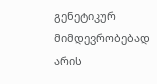გენეტიკურ მიმდევრობებად არის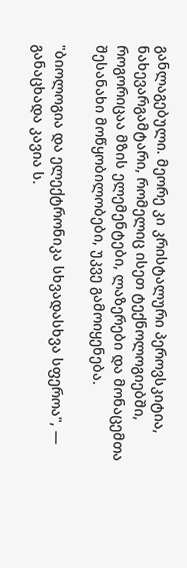განლაგებული. მეორე კი კრისტალური პეროვსკიტია, ნახევარგამტარი, რომელიც ისეთ ტექნოლოგიებში, როგორიცაა მზის ელემენტები, ლაზერები და მონაცემთა შესანახი მოწყობილობები, უკვე გამოიყენება.

"ბიოლოგია და ელექტრონიკა სხვადასხვა სფეროა", — განაცხადა კავია ს.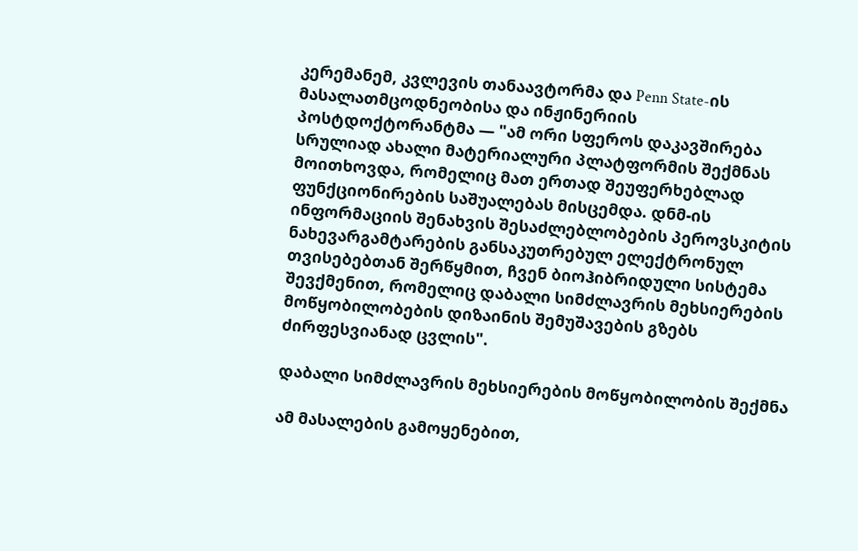კერემანემ, კვლევის თანაავტორმა და Penn State-ის მასალათმცოდნეობისა და ინჟინერიის პოსტდოქტორანტმა — "ამ ორი სფეროს დაკავშირება სრულიად ახალი მატერიალური პლატფორმის შექმნას მოითხოვდა, რომელიც მათ ერთად შეუფერხებლად ფუნქციონირების საშუალებას მისცემდა. დნმ-ის ინფორმაციის შენახვის შესაძლებლობების პეროვსკიტის ნახევარგამტარების განსაკუთრებულ ელექტრონულ თვისებებთან შერწყმით, ჩვენ ბიოჰიბრიდული სისტემა შევქმენით, რომელიც დაბალი სიმძლავრის მეხსიერების მოწყობილობების დიზაინის შემუშავების გზებს ძირფესვიანად ცვლის".

დაბალი სიმძლავრის მეხსიერების მოწყობილობის შექმნა

ამ მასალების გამოყენებით,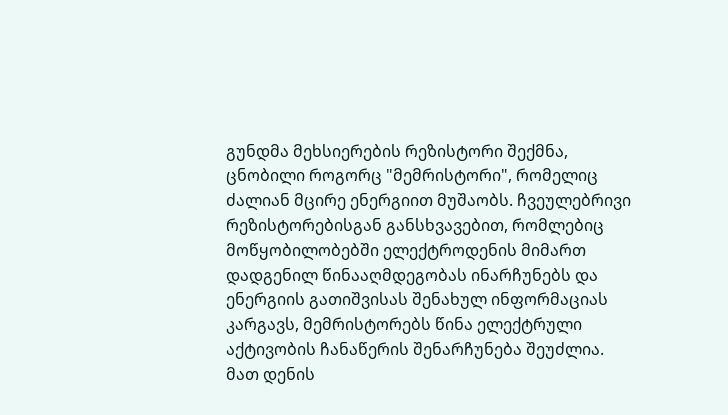გუნდმა მეხსიერების რეზისტორი შექმნა, ცნობილი როგორც "მემრისტორი", რომელიც ძალიან მცირე ენერგიით მუშაობს. ჩვეულებრივი რეზისტორებისგან განსხვავებით, რომლებიც მოწყობილობებში ელექტროდენის მიმართ დადგენილ წინააღმდეგობას ინარჩუნებს და ენერგიის გათიშვისას შენახულ ინფორმაციას კარგავს, მემრისტორებს წინა ელექტრული აქტივობის ჩანაწერის შენარჩუნება შეუძლია. მათ დენის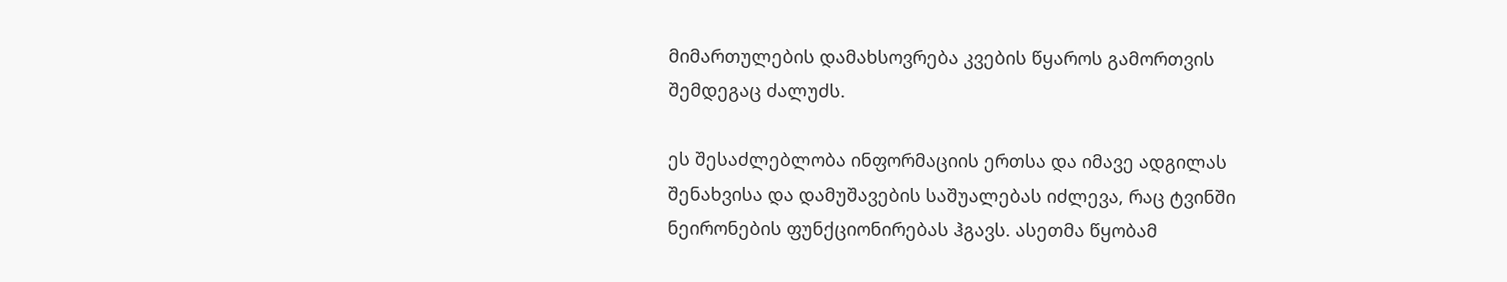მიმართულების დამახსოვრება კვების წყაროს გამორთვის შემდეგაც ძალუძს.

ეს შესაძლებლობა ინფორმაციის ერთსა და იმავე ადგილას შენახვისა და დამუშავების საშუალებას იძლევა, რაც ტვინში ნეირონების ფუნქციონირებას ჰგავს. ასეთმა წყობამ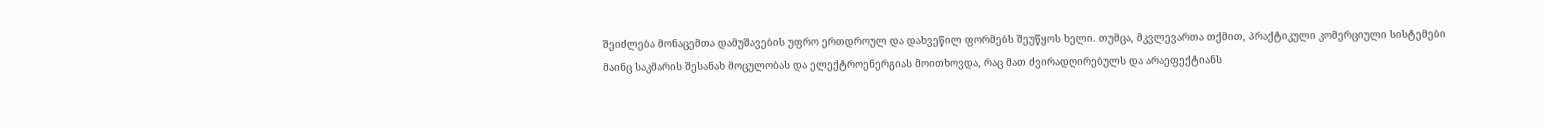შეიძლება მონაცემთა დამუშავების უფრო ერთდროულ და დახვეწილ ფორმებს შეუწყოს ხელი. თუმცა, მკვლევართა თქმით, პრაქტიკული კომერციული სისტემები მაინც საკმარის შესანახ მოცულობას და ელექტროენერგიას მოითხოვდა, რაც მათ ძვირადღირებულს და არაეფექტიანს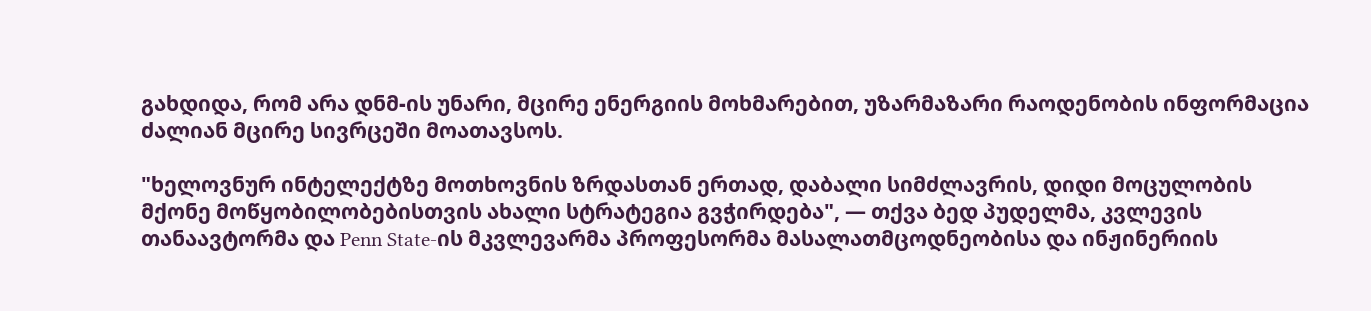გახდიდა, რომ არა დნმ-ის უნარი, მცირე ენერგიის მოხმარებით, უზარმაზარი რაოდენობის ინფორმაცია ძალიან მცირე სივრცეში მოათავსოს.

"ხელოვნურ ინტელექტზე მოთხოვნის ზრდასთან ერთად, დაბალი სიმძლავრის, დიდი მოცულობის მქონე მოწყობილობებისთვის ახალი სტრატეგია გვჭირდება", — თქვა ბედ პუდელმა, კვლევის თანაავტორმა და Penn State-ის მკვლევარმა პროფესორმა მასალათმცოდნეობისა და ინჟინერიის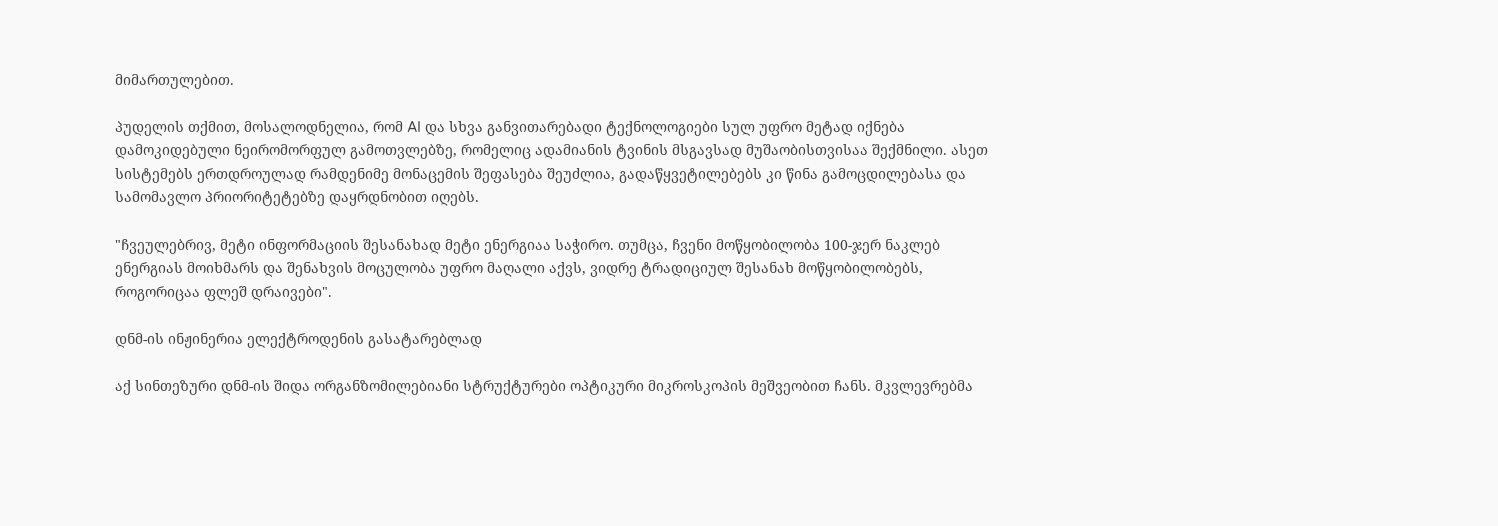მიმართულებით.

პუდელის თქმით, მოსალოდნელია, რომ AI და სხვა განვითარებადი ტექნოლოგიები სულ უფრო მეტად იქნება დამოკიდებული ნეირომორფულ გამოთვლებზე, რომელიც ადამიანის ტვინის მსგავსად მუშაობისთვისაა შექმნილი. ასეთ სისტემებს ერთდროულად რამდენიმე მონაცემის შეფასება შეუძლია, გადაწყვეტილებებს კი წინა გამოცდილებასა და სამომავლო პრიორიტეტებზე დაყრდნობით იღებს.

"ჩვეულებრივ, მეტი ინფორმაციის შესანახად მეტი ენერგიაა საჭირო. თუმცა, ჩვენი მოწყობილობა 100-ჯერ ნაკლებ ენერგიას მოიხმარს და შენახვის მოცულობა უფრო მაღალი აქვს, ვიდრე ტრადიციულ შესანახ მოწყობილობებს, როგორიცაა ფლეშ დრაივები".

დნმ-ის ინჟინერია ელექტროდენის გასატარებლად

აქ სინთეზური დნმ-ის შიდა ორგანზომილებიანი სტრუქტურები ოპტიკური მიკროსკოპის მეშვეობით ჩანს. მკვლევრებმა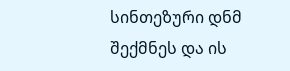სინთეზური დნმ შექმნეს და ის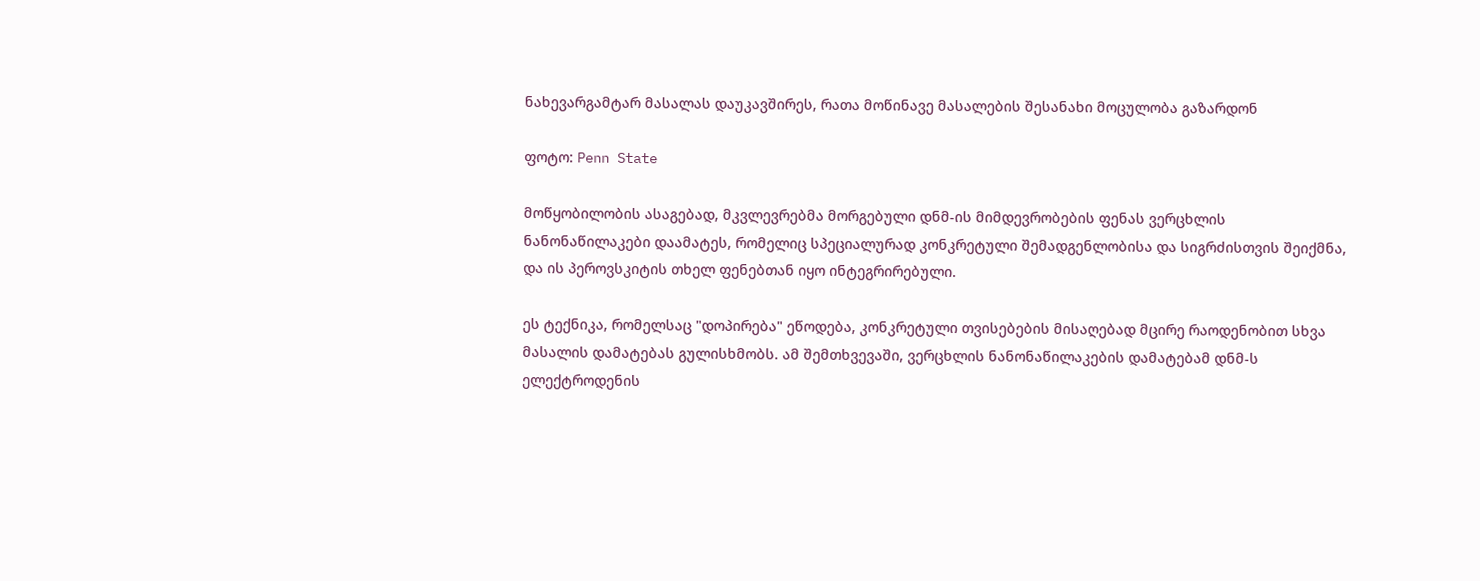ნახევარგამტარ მასალას დაუკავშირეს, რათა მოწინავე მასალების შესანახი მოცულობა გაზარდონ

ფოტო: Penn State

მოწყობილობის ასაგებად, მკვლევრებმა მორგებული დნმ-ის მიმდევრობების ფენას ვერცხლის ნანონაწილაკები დაამატეს, რომელიც სპეციალურად კონკრეტული შემადგენლობისა და სიგრძისთვის შეიქმნა, და ის პეროვსკიტის თხელ ფენებთან იყო ინტეგრირებული.

ეს ტექნიკა, რომელსაც "დოპირება" ეწოდება, კონკრეტული თვისებების მისაღებად მცირე რაოდენობით სხვა მასალის დამატებას გულისხმობს. ამ შემთხვევაში, ვერცხლის ნანონაწილაკების დამატებამ დნმ-ს ელექტროდენის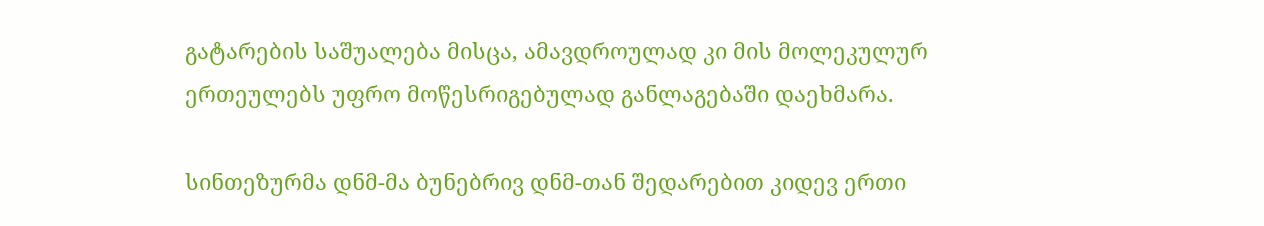გატარების საშუალება მისცა, ამავდროულად კი მის მოლეკულურ ერთეულებს უფრო მოწესრიგებულად განლაგებაში დაეხმარა.

სინთეზურმა დნმ-მა ბუნებრივ დნმ-თან შედარებით კიდევ ერთი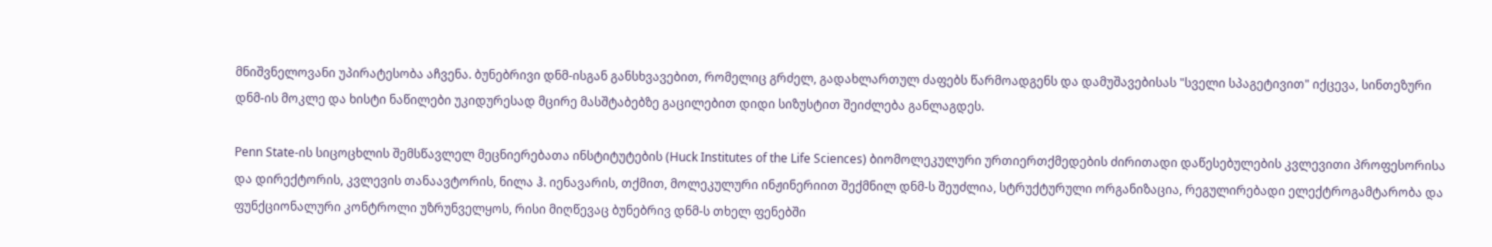მნიშვნელოვანი უპირატესობა აჩვენა. ბუნებრივი დნმ-ისგან განსხვავებით, რომელიც გრძელ, გადახლართულ ძაფებს წარმოადგენს და დამუშავებისას "სველი სპაგეტივით" იქცევა, სინთეზური დნმ-ის მოკლე და ხისტი ნაწილები უკიდურესად მცირე მასშტაბებზე გაცილებით დიდი სიზუსტით შეიძლება განლაგდეს.

Penn State-ის სიცოცხლის შემსწავლელ მეცნიერებათა ინსტიტუტების (Huck Institutes of the Life Sciences) ბიომოლეკულური ურთიერთქმედების ძირითადი დაწესებულების კვლევითი პროფესორისა და დირექტორის, კვლევის თანაავტორის, ნილა ჰ. იენავარის, თქმით, მოლეკულური ინჟინერიით შექმნილ დნმ-ს შეუძლია, სტრუქტურული ორგანიზაცია, რეგულირებადი ელექტროგამტარობა და ფუნქციონალური კონტროლი უზრუნველყოს, რისი მიღწევაც ბუნებრივ დნმ-ს თხელ ფენებში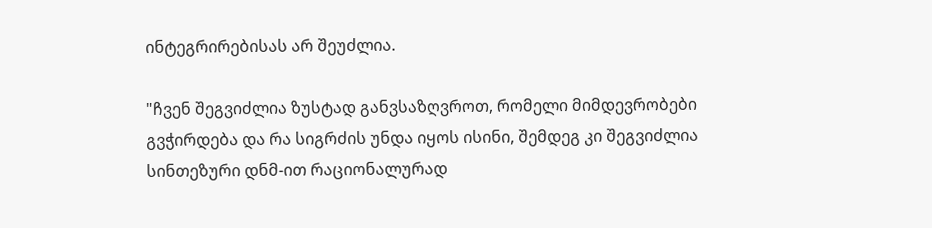ინტეგრირებისას არ შეუძლია.

"ჩვენ შეგვიძლია ზუსტად განვსაზღვროთ, რომელი მიმდევრობები გვჭირდება და რა სიგრძის უნდა იყოს ისინი, შემდეგ კი შეგვიძლია სინთეზური დნმ-ით რაციონალურად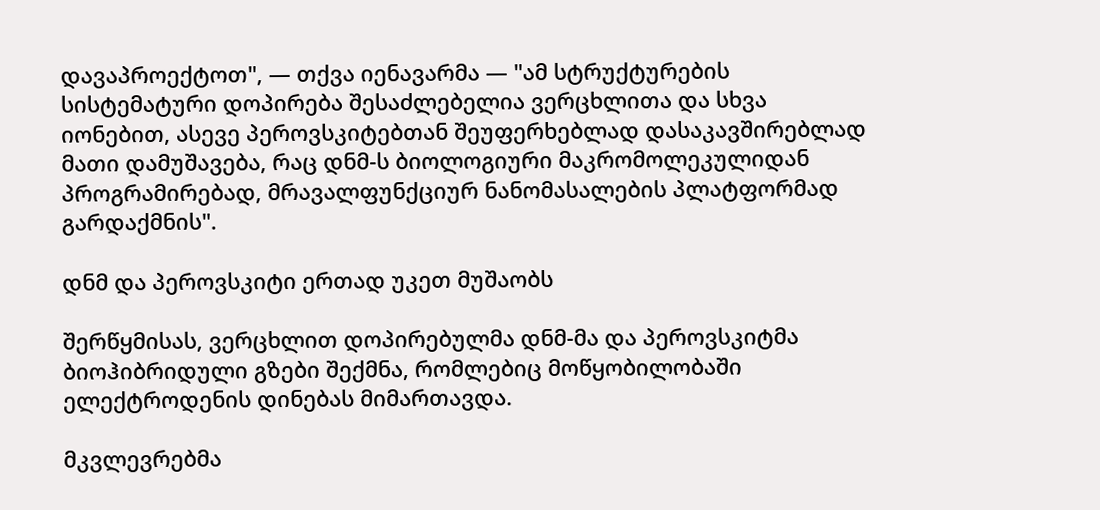დავაპროექტოთ", — თქვა იენავარმა — "ამ სტრუქტურების სისტემატური დოპირება შესაძლებელია ვერცხლითა და სხვა იონებით, ასევე პეროვსკიტებთან შეუფერხებლად დასაკავშირებლად მათი დამუშავება, რაც დნმ-ს ბიოლოგიური მაკრომოლეკულიდან პროგრამირებად, მრავალფუნქციურ ნანომასალების პლატფორმად გარდაქმნის".

დნმ და პეროვსკიტი ერთად უკეთ მუშაობს

შერწყმისას, ვერცხლით დოპირებულმა დნმ-მა და პეროვსკიტმა ბიოჰიბრიდული გზები შექმნა, რომლებიც მოწყობილობაში ელექტროდენის დინებას მიმართავდა.

მკვლევრებმა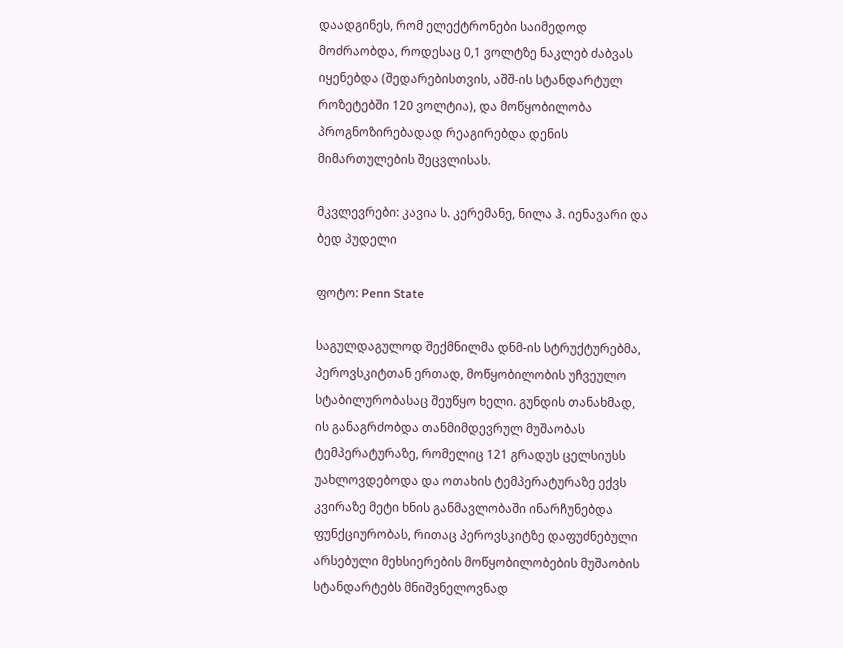დაადგინეს, რომ ელექტრონები საიმედოდ მოძრაობდა, როდესაც 0,1 ვოლტზე ნაკლებ ძაბვას იყენებდა (შედარებისთვის, აშშ-ის სტანდარტულ როზეტებში 120 ვოლტია), და მოწყობილობა პროგნოზირებადად რეაგირებდა დენის მიმართულების შეცვლისას.

მკვლევრები: კავია ს. კერემანე, ნილა ჰ. იენავარი და ბედ პუდელი

ფოტო: Penn State

საგულდაგულოდ შექმნილმა დნმ-ის სტრუქტურებმა, პეროვსკიტთან ერთად, მოწყობილობის უჩვეულო სტაბილურობასაც შეუწყო ხელი. გუნდის თანახმად, ის განაგრძობდა თანმიმდევრულ მუშაობას ტემპერატურაზე, რომელიც 121 გრადუს ცელსიუსს უახლოვდებოდა და ოთახის ტემპერატურაზე ექვს კვირაზე მეტი ხნის განმავლობაში ინარჩუნებდა ფუნქციურობას, რითაც პეროვსკიტზე დაფუძნებული არსებული მეხსიერების მოწყობილობების მუშაობის სტანდარტებს მნიშვნელოვნად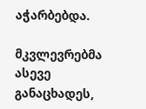აჭარბებდა.

მკვლევრებმა ასევე განაცხადეს,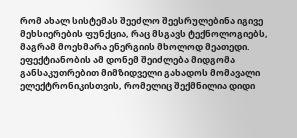რომ ახალ სისტემას შეეძლო შეესრულებინა იგივე მეხსიერების ფუნქცია, რაც მსგავს ტექნოლოგიებს, მაგრამ მოეხმარა ენერგიის მხოლოდ მეათედი. ეფექტიანობის ამ დონემ შეიძლება მიდგომა განსაკუთრებით მიმზიდველი გახადოს მომავალი ელექტრონიკისთვის, რომელიც შექმნილია დიდი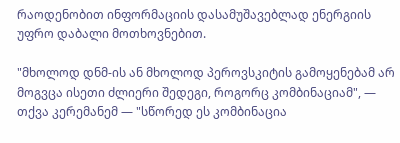რაოდენობით ინფორმაციის დასამუშავებლად ენერგიის უფრო დაბალი მოთხოვნებით.

"მხოლოდ დნმ-ის ან მხოლოდ პეროვსკიტის გამოყენებამ არ მოგვცა ისეთი ძლიერი შედეგი, როგორც კომბინაციამ", — თქვა კერემანემ — "სწორედ ეს კომბინაცია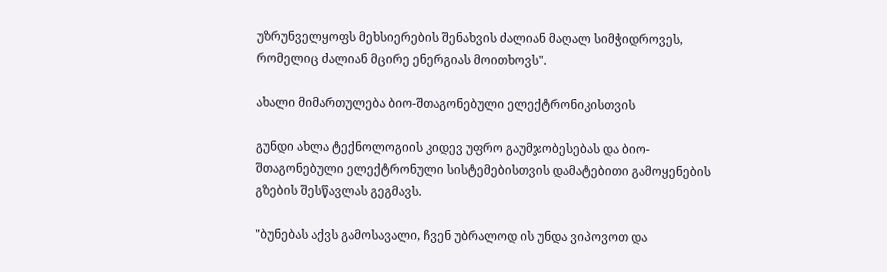უზრუნველყოფს მეხსიერების შენახვის ძალიან მაღალ სიმჭიდროვეს, რომელიც ძალიან მცირე ენერგიას მოითხოვს".

ახალი მიმართულება ბიო-შთაგონებული ელექტრონიკისთვის

გუნდი ახლა ტექნოლოგიის კიდევ უფრო გაუმჯობესებას და ბიო-შთაგონებული ელექტრონული სისტემებისთვის დამატებითი გამოყენების გზების შესწავლას გეგმავს.

"ბუნებას აქვს გამოსავალი, ჩვენ უბრალოდ ის უნდა ვიპოვოთ და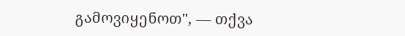გამოვიყენოთ", — თქვა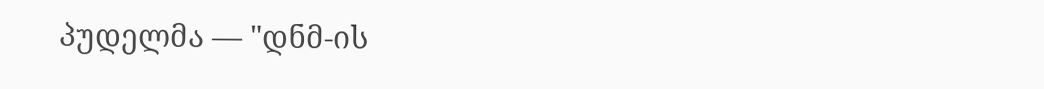პუდელმა — "დნმ-ის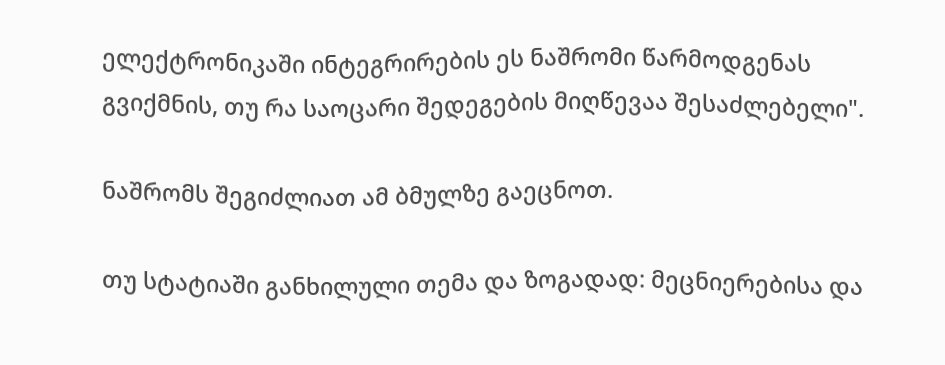ელექტრონიკაში ინტეგრირების ეს ნაშრომი წარმოდგენას გვიქმნის, თუ რა საოცარი შედეგების მიღწევაა შესაძლებელი".

ნაშრომს შეგიძლიათ ამ ბმულზე გაეცნოთ.

თუ სტატიაში განხილული თემა და ზოგადად: მეცნიერებისა და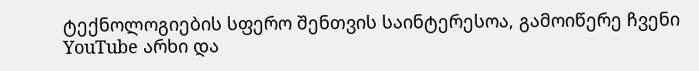ტექნოლოგიების სფერო შენთვის საინტერესოა, გამოიწერე ჩვენი YouTube არხი და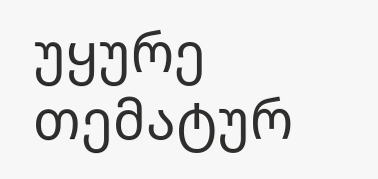უყურე თემატურ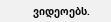ვიდეოებს.